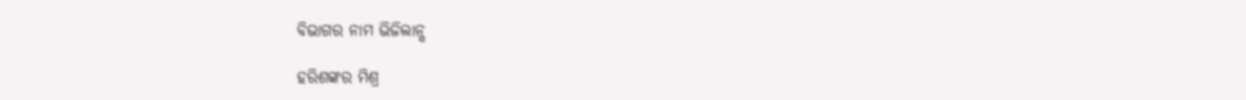ବିଭାଗର ନାମ ଭିଜିଲାନ୍ସ

ହରିଶଙ୍କର ମିଶ୍ର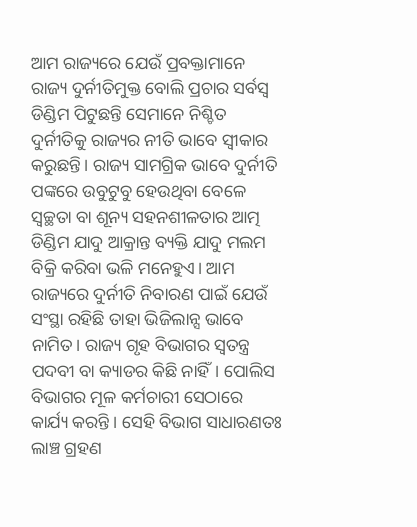ଆମ ରାଜ୍ୟରେ ଯେଉଁ ପ୍ରବକ୍ତାମାନେ ରାଜ୍ୟ ଦୁର୍ନୀତିମୁକ୍ତ ବୋଲି ପ୍ରଚାର ସର୍ବସ୍ବ ଡିଣ୍ଡିମ ପିଟୁଛନ୍ତି ସେମାନେ ନିଶ୍ଚିତ ଦୁର୍ନୀତିକୁ ରାଜ୍ୟର ନୀତି ଭାବେ ସ୍ବୀକାର କରୁଛନ୍ତି। ରାଜ୍ୟ ସାମଗ୍ରିକ ଭାବେ ଦୁର୍ନୀତି ପଙ୍କରେ ଉବୁଟୁବୁ ହେଉଥିବା ବେଳେ ସ୍ବଚ୍ଛତା ବା ଶୂନ୍ୟ ସହନଶୀଳତାର ଆତ୍ମ ଡିଣ୍ଡିମ ଯାଦୁ ଆକ୍ରାନ୍ତ ବ୍ୟକ୍ତି ଯାଦୁ ମଲମ ବିକ୍ରି କରିବା ଭଳି ମନେହୁଏ। ଆମ ରାଜ୍ୟରେ ଦୁର୍ନୀତି ନିବାରଣ ପାଇଁ ଯେଉଁ ସଂସ୍ଥା ରହିଛି ତାହା ଭିଜିଲାନ୍ସ ଭାବେ ନାମିତ। ରାଜ୍ୟ ଗୃହ ବିଭାଗର ସ୍ବତନ୍ତ୍ର ପଦବୀ ବା କ୍ୟାଡର କିଛି ନାହିଁ। ପୋଲିସ ବିଭାଗର ମୂଳ କର୍ମଚାରୀ ସେଠାରେ କାର୍ଯ୍ୟ କରନ୍ତି । ସେହି ବିଭାଗ ସାଧାରଣତଃ ଲାଞ୍ଚ ଗ୍ରହଣ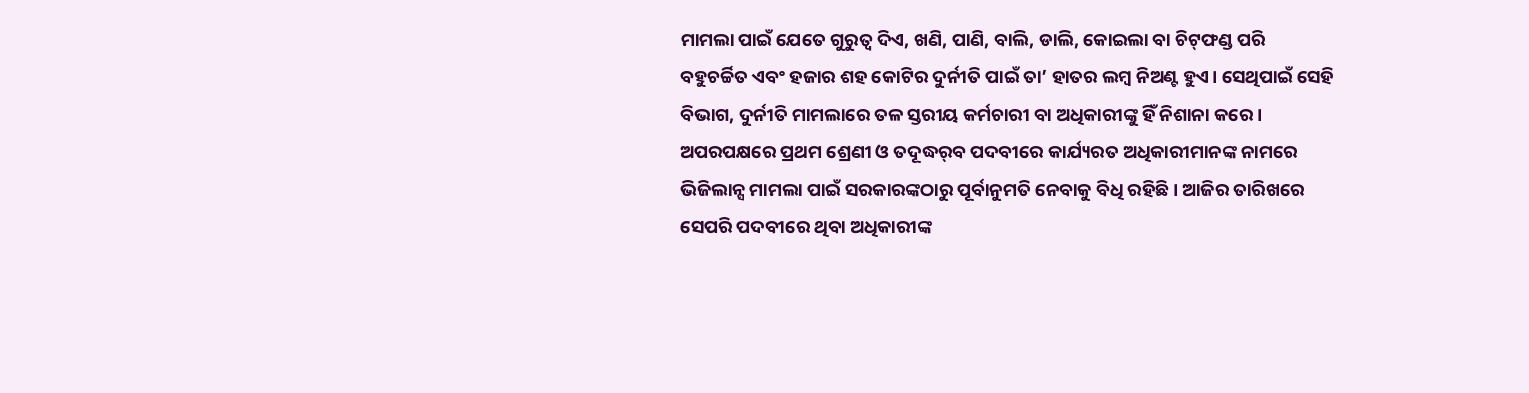ମାମଲା ପାଇଁ ଯେତେ ଗୁରୁତ୍ୱ ଦିଏ, ଖଣି, ପାଣି, ବାଲି, ଡାଲି, କୋଇଲା ବା ଚିଟ୍‌ଫଣ୍ଡ ପରି ବହୁଚର୍ଚ୍ଚିତ ଏବଂ ହଜାର ଶହ କୋଟିର ଦୁର୍ନୀତି ପାଇଁ ତା’ ହାତର ଲମ୍ବ ନିଅଣ୍ଟ ହୁଏ। ସେଥିପାଇଁ ସେହି ବିଭାଗ, ଦୁର୍ନୀତି ମାମଲାରେ ତଳ ସ୍ତରୀୟ କର୍ମଚାରୀ ବା ଅଧିକାରୀଙ୍କୁ ହିଁ ନିଶାନା କରେ। ଅପରପକ୍ଷରେ ପ୍ରଥମ ଶ୍ରେଣୀ ଓ ତଦୂଦ୍ଧର୍‌ବ ପଦବୀରେ କାର୍ଯ୍ୟରତ ଅଧିକାରୀମାନଙ୍କ ନାମରେ ଭିଜିଲାନ୍ସ ମାମଲା ପାଇଁ ସରକାରଙ୍କଠାରୁ ପୂର୍ବାନୁମତି ନେବାକୁ ବିଧି ରହିଛି। ଆଜିର ତାରିଖରେ ସେପରି ପଦବୀରେ ଥିବା ଅଧିକାରୀଙ୍କ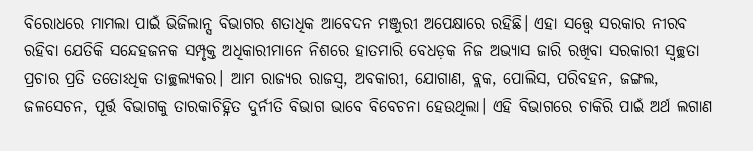ବିରୋଧରେ ମାମଲା ପାଇଁ ଭିଜିଲାନ୍ସ ବିଭାଗର ଶତାଧିକ ଆବେଦନ ମଞ୍ଜୁରୀ ଅପେକ୍ଷାରେ ରହିଛି। ଏହା ସତ୍ତ୍ୱେ ସରକାର ନୀରବ ରହିବା ଯେତିକି ସନ୍ଦେହଜନକ ସମ୍ପୃକ୍ତ ଅଧିକାରୀମାନେ ନିଶରେ ହାତମାରି ବେଧଡ଼କ ନିଜ ଅଭ୍ୟାସ ଜାରି ରଖିବା ସରକାରୀ ସ୍ବଚ୍ଛତା ପ୍ରଚାର ପ୍ରତି ତତୋଽଧିକ ତାଚ୍ଛଲ୍ୟକର। ଆମ ରାଜ୍ୟର ରାଜସ୍ବ, ଅବକାରୀ, ଯୋଗାଣ, ବ୍ଲକ, ପୋଲିସ, ପରିବହନ, ଜଙ୍ଗଲ, ଜଳସେଚନ, ପୂର୍ତ୍ତ ବିଭାଗକୁ ତାରକାଚିହ୍ନିତ ଦୁର୍ନୀତି ବିଭାଗ ଭାବେ ବିବେଚନା ହେଉଥିଲା। ଏହି ବିଭାଗରେ ଚାକିରି ପାଇଁ ଅର୍ଥ ଲଗାଣ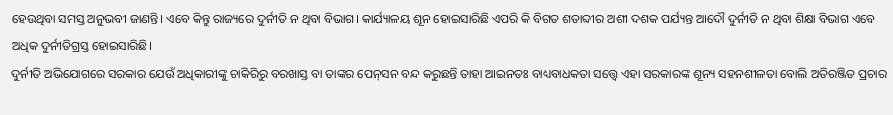ହେଉଥିବା ସମସ୍ତ ଅନୁଭବୀ ଜାଣନ୍ତି। ଏବେ କିନ୍ତୁ ରାଜ୍ୟରେ ଦୁର୍ନୀତି ନ ଥିବା ବିଭାଗ। କାର୍ଯ୍ୟାଳୟ ଶୂନ ହୋଇସାରିଛି ଏପରି କି ବିଗତ ଶତାବ୍ଦୀର ଅଶୀ ଦଶକ ପର୍ଯ୍ୟନ୍ତ ଆଦୌ ଦୁର୍ନୀତି ନ ଥିବା ଶିକ୍ଷା ବିଭାଗ ଏବେ ଅଧିକ ଦୁର୍ନୀତିଗ୍ରସ୍ତ ହୋଇସାରିଛି।
ଦୁର୍ନୀତି ଅଭିଯୋଗରେ ସରକାର ଯେଉଁ ଅଧିକାରୀଙ୍କୁ ଚାକିରିରୁ ବରଖାସ୍ତ ବା ତାଙ୍କର ପେନ୍‌ସନ ବନ୍ଦ କରୁଛନ୍ତି ତାହା ଆଇନତଃ ବାଧ୍ୟବାଧକତା ସତ୍ତ୍ୱେ ଏହା ସରକାରଙ୍କ ଶୂନ୍ୟ ସହନଶୀଳତା ବୋଲି ଅତିରଞ୍ଜିତ ପ୍ରଚାର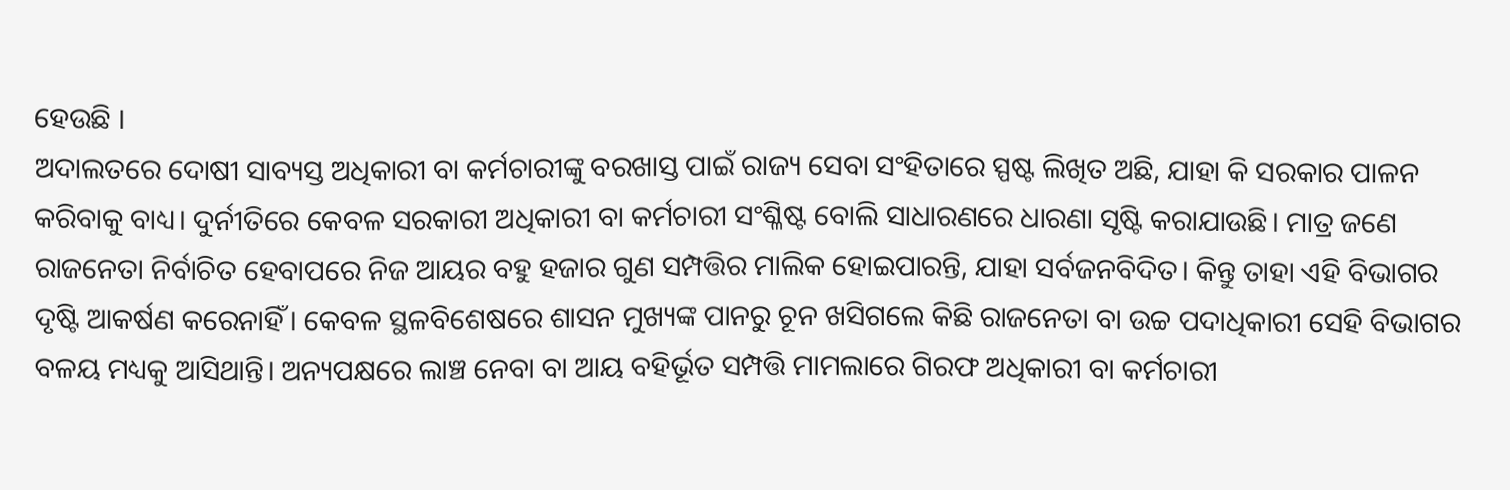ହେଉଛି ।
ଅଦାଲତରେ ଦୋଷୀ ସାବ୍ୟସ୍ତ ଅଧିକାରୀ ବା କର୍ମଚାରୀଙ୍କୁ ବରଖାସ୍ତ ପାଇଁ ରାଜ୍ୟ ସେବା ସଂହିତାରେ ସ୍ପଷ୍ଟ ଲିଖିତ ଅଛି, ଯାହା କି ସରକାର ପାଳନ କରିବାକୁ ବାଧ୍ୟ। ଦୁର୍ନୀତିରେ କେବଳ ସରକାରୀ ଅଧିକାରୀ ବା କର୍ମଚାରୀ ସଂଶ୍ଳିଷ୍ଟ ବୋଲି ସାଧାରଣରେ ଧାରଣା ସୃଷ୍ଟି କରାଯାଉଛି। ମାତ୍ର ଜଣେ ରାଜନେତା ନିର୍ବାଚିତ ହେବାପରେ ନିଜ ଆୟର ବହୁ ହଜାର ଗୁଣ ସମ୍ପତ୍ତିର ମାଲିକ ହୋଇପାରନ୍ତି, ଯାହା ସର୍ବଜନବିଦିତ। କିନ୍ତୁ ତାହା ଏହି ବିଭାଗର ଦୃଷ୍ଟି ଆକର୍ଷଣ କରେନାହିଁ। କେବଳ ସ୍ଥଳବିଶେଷରେ ଶାସନ ମୁଖ୍ୟଙ୍କ ପାନରୁ ଚୂନ ଖସିଗଲେ କିଛି ରାଜନେତା ବା ଉଚ୍ଚ ପଦାଧିକାରୀ ସେହି ବିଭାଗର ବଳୟ ମଧ୍ୟକୁ ଆସିଥାନ୍ତି। ଅନ୍ୟପକ୍ଷରେ ଲାଞ୍ଚ ନେବା ବା ଆୟ ବହିର୍ଭୂତ ସମ୍ପତ୍ତି ମାମଲାରେ ଗିରଫ ଅଧିକାରୀ ବା କର୍ମଚାରୀ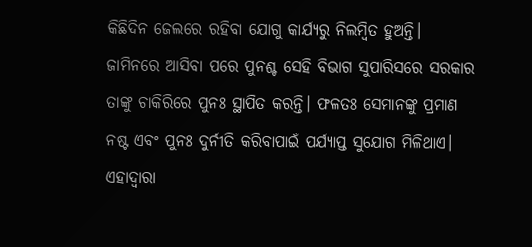କିଛିଦିନ ଜେଲରେ ରହିବା ଯୋଗୁ କାର୍ଯ୍ୟରୁ ନିଲମ୍ବିତ ହୁଅନ୍ତି। ଜାମିନରେ ଆସିବା ପରେ ପୁନଶ୍ଚ ସେହି ବିଭାଗ ସୁପାରିସରେ ସରକାର ତାଙ୍କୁ ଚାକିରିରେ ପୁନଃ ସ୍ଥାପିତ କରନ୍ତି। ଫଳତଃ ସେମାନଙ୍କୁ ପ୍ରମାଣ ନଷ୍ଟ ଏବଂ ପୁନଃ ଦୁର୍ନୀତି କରିବାପାଇଁ ପର୍ଯ୍ୟାପ୍ତ ସୁଯୋଗ ମିଳିଥାଏ। ଏହାଦ୍ବାରା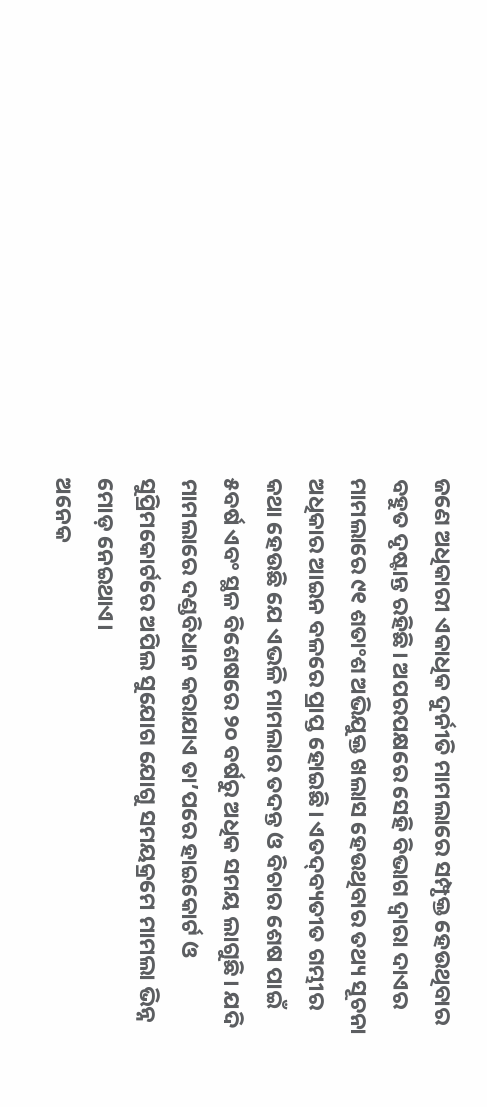ଜଣେ ଅଧିକାରୀ ଏକାଧିକ ଦୁର୍ନୀତି ମାମଲାରେ ସମ୍ପୃକ୍ତ ହେଉଥିବାର ବହୁତ ଦୃଷ୍ଟାନ୍ତ ରହିଛି। ଅପରପକ୍ଷରେ ସେହି ବିଭାଗ ଦ୍ୱାରା ଦାଏର ମାମଲାରେ ୯୧ ଶତାଂଶ ଅଭିଯୁକ୍ତ ଖଲାସ ହେଉଥିବାର ତଥ୍ୟ ସୂଚନା ଅଧିକାର ଆଇନ ବଳରେ ପ୍ରାପ୍ତ ହୋଇଛି। ଏତଦ୍‌ବ୍ୟତୀତ ଗମ୍ଭୀର କଥା ହେଉଛି ଯେ ଏଭଳି ମାମଲାର ତଦନ୍ତ ଓ ବିଚାର ଶେଷ ପାଇଁ ୫ବର୍ଷ ଏବଂ ସ୍ଥଳ ବିଶେଷରେ ୨୦ ବର୍ଷରୁ ଅଧିକ ସମୟ ଲାଗୁଛି। ଯଦି ମାମଲାରେ ଦଣ୍ଡବିଧାନ କରାଯାଏ ତା’ପରେ ହାଇକୋର୍ଟ ଓ ସୁପ୍ରିମକୋର୍ଟରେ ଅପିଲ ସୁଯୋଗ ଯୋଗୁ ସମୟକ୍ରମେ ମାମଲା ଭିନ୍ନ ମୋଡ଼ ନେଇଥାଏ।
ଅନେକ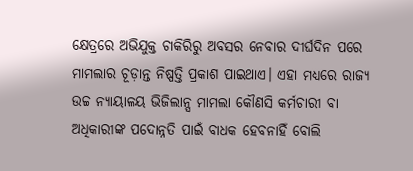କ୍ଷେତ୍ରରେ ଅଭିଯୁକ୍ତ ଚାକିରିରୁ ଅବସର ନେବାର ଦୀର୍ଘଦିନ ପରେ ମାମଲାର ଚୂଡ଼ାନ୍ତ ନିଷ୍ପତ୍ତି ପ୍ରକାଶ ପାଇଥାଏ। ଏହା ମଧ୍ୟରେ ରାଜ୍ୟ ଉଚ୍ଚ ନ୍ୟାୟାଳୟ ଭିଜିଲାନ୍ସ ମାମଲା କୌଣସି କର୍ମଚାରୀ ବା ଅଧିକାରୀଙ୍କ ପଦୋନ୍ନତି ପାଇଁ ବାଧକ ହେବନାହିଁ ବୋଲି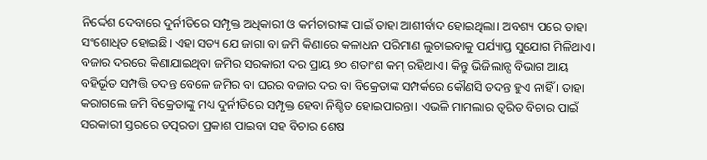ନିର୍ଦ୍ଦେଶ ଦେବାରେ ଦୁର୍ନୀତିରେ ସମ୍ପୃକ୍ତ ଅଧିକାରୀ ଓ କର୍ମଚାରୀଙ୍କ ପାଇଁ ତାହା ଆଶୀର୍ବାଦ ହୋଇଥିଲା। ଅବଶ୍ୟ ପରେ ତାହା ସଂଶୋଧିତ ହୋଇଛି। ଏହା ସତ୍ୟ ଯେ ଜାଗା ବା ଜମି କିଣାରେ କଳାଧନ ପରିମାଣ ଲୁଚାଇବାକୁ ପର୍ଯ୍ୟାପ୍ତ ସୁଯୋଗ ମିଳିଥାଏ। ବଜାର ଦରରେ କିଣାଯାଇଥିବା ଜମିର ସରକାରୀ ଦର ପ୍ରାୟ ୭୦ ଶତାଂଶ କମ୍‌ ରହିଥାଏ। କିନ୍ତୁ ଭିଜିଲାନ୍ସ ବିଭାଗ ଆୟ ବହିର୍ଭୂତ ସମ୍ପତ୍ତି ତଦନ୍ତ ବେଳେ ଜମିର ବା ଘରର ବଜାର ଦର ବା ବିକ୍ରେତାଙ୍କ ସମ୍ପର୍କରେ କୌଣସି ତଦନ୍ତ ହୁଏ ନାହିଁ । ତାହା କରାଗଲେ ଜମି ବିକ୍ରେତାଙ୍କୁ ମଧ୍ୟ ଦୁର୍ନୀତିରେ ସମ୍ପୃକ୍ତ ହେବା ନିଶ୍ଚିତ ହୋଇପାରନ୍ତା। ଏଭଳି ମାମଲାର ତ୍ୱରିତ ବିଚାର ପାଇଁ ସରକାରୀ ସ୍ତରରେ ତତ୍ପରତା ପ୍ରକାଶ ପାଇବା ସହ ବିଚାର ଶେଷ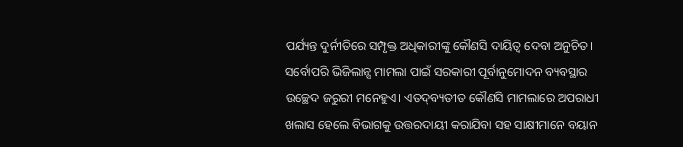ପର୍ଯ୍ୟନ୍ତ ଦୁର୍ନୀତିରେ ସମ୍ପୃକ୍ତ ଅଧିକାରୀଙ୍କୁ କୌଣସି ଦାୟିତ୍ୱ ଦେବା ଅନୁଚିତ। ସର୍ବୋପରି ଭିଜିଲାନ୍ସ ମାମଲା ପାଇଁ ସରକାରୀ ପୂର୍ବାନୁମୋଦନ ବ୍ୟବସ୍ଥାର ଉଚ୍ଛେଦ ଜରୁରୀ ମନେହୁଏ। ଏତଦ୍‌ବ୍ୟତୀତ କୌଣସି ମାମଲାରେ ଅପରାଧୀ ଖଲାସ ହେଲେ ବିଭାଗକୁ ଉତ୍ତରଦାୟୀ କରାଯିବା ସହ ସାକ୍ଷୀମାନେ ବୟାନ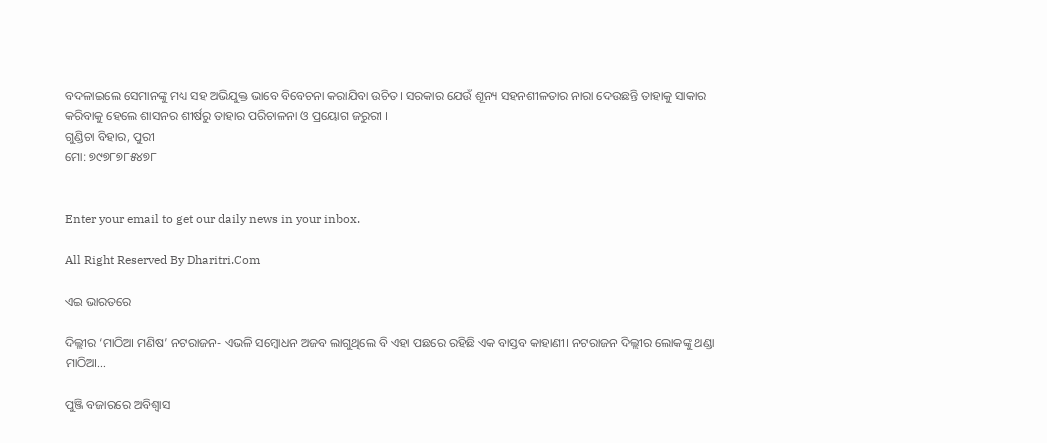ବଦଳାଇଲେ ସେମାନଙ୍କୁ ମଧ୍ୟ ସହ ଅଭିଯୁକ୍ତ ଭାବେ ବିବେଚନା କରାଯିବା ଉଚିତ। ସରକାର ଯେଉଁ ଶୂନ୍ୟ ସହନଶୀଳତାର ନାରା ଦେଉଛନ୍ତି ତାହାକୁ ସାକାର କରିବାକୁ ହେଲେ ଶାସନର ଶୀର୍ଷରୁ ତାହାର ପରିଚାଳନା ଓ ପ୍ରୟୋଗ ଜରୁରୀ ।
ଗୁଣ୍ଡିଚା ବିହାର, ପୁରୀ
ମୋ: ୭୯୭୮୭୮୫୪୭୮


Enter your email to get our daily news in your inbox.

All Right Reserved By Dharitri.Com

ଏଇ ଭାରତରେ

ଦିଲ୍ଲୀର ‘ମାଠିଆ ମଣିଷ’ ନଟରାଜନ- ଏଭଳି ସମ୍ବୋଧନ ଅଜବ ଲାଗୁଥିଲେ ବି ଏହା ପଛରେ ରହିଛି ଏକ ବାସ୍ତବ କାହାଣୀ। ନଟରାଜନ ଦିଲ୍ଲୀର ଲୋକଙ୍କୁ ଥଣ୍ଡା ମାଠିଆ…

ପୁଞ୍ଜି ବଜାରରେ ଅବିଶ୍ୱାସ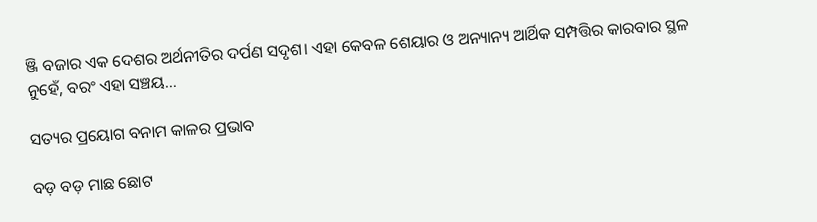ଞ୍ଜି ବଜାର ଏକ ଦେଶର ଅର୍ଥନୀତିର ଦର୍ପଣ ସଦୃଶ। ଏହା କେବଳ ଶେୟାର ଓ ଅନ୍ୟାନ୍ୟ ଆର୍ଥିକ ସମ୍ପତ୍ତିର କାରବାର ସ୍ଥଳ ନୁହେଁ, ବରଂ ଏହା ସଞ୍ଚୟ…

ସତ୍ୟର ପ୍ରୟୋଗ ବନାମ କାଳର ପ୍ରଭାବ

ବଡ଼ ବଡ଼ ମାଛ ଛୋଟ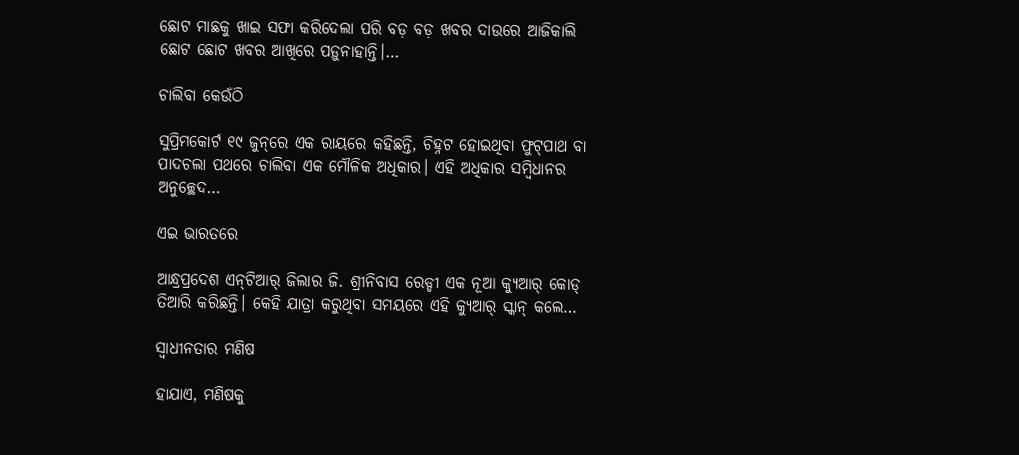ଛୋଟ ମାଛକୁ ଖାଇ ସଫା କରିଦେଲା ପରି ବଡ଼ ବଡ଼ ଖବର ଦାଉରେ ଆଜିକାଲି ଛୋଟ ଛୋଟ ଖବର ଆଖିରେ ପଡ଼ୁନାହାନ୍ତି।…

ଚାଲିବା କେଉଁଠି

ସୁପ୍ରିମକୋର୍ଟ ୧୯ ଜୁନ୍‌ରେ ଏକ ରାୟରେ କହିଛନ୍ତି, ଚିହ୍ନଟ ହୋଇଥିବା ଫୁଟ୍‌ପାଥ ବା ପାଦଚଲା ପଥରେ ଚାଲିବା ଏକ ମୌଳିକ ଅଧିକାର। ଏହି ଅଧିକାର ସମ୍ବିଧାନର ଅନୁଚ୍ଛେଦ…

ଏଇ ଭାରତରେ

ଆନ୍ଧ୍ରପ୍ରଦେଶ ଏନ୍‌ଟିଆର୍‌ ଜିଲାର ଜି. ଶ୍ରୀନିବାସ ରେଡ୍ଡୀ ଏକ ନୂଆ କ୍ୟୁଆର୍‌ କୋଡ୍‌ ତିଆରି କରିଛନ୍ତି। କେହି ଯାତ୍ରା କରୁଥିବା ସମୟରେ ଏହି କ୍ୟୁଆର୍‌ ସ୍କାନ୍‌ କଲେ…

ସ୍ବାଧୀନତାର ମଣିଷ

ହାଯାଏ, ମଣିଷକୁ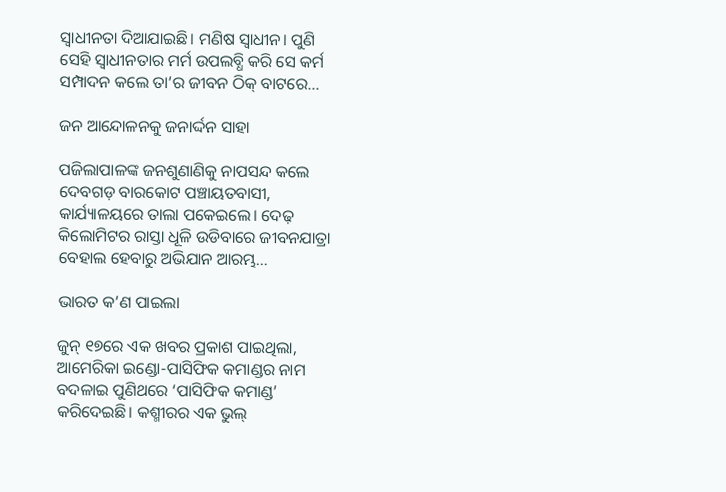ସ୍ବାଧୀନତା ଦିଆଯାଇଛି। ମଣିଷ ସ୍ବାଧୀନ। ପୁଣି ସେହି ସ୍ବାଧୀନତାର ମର୍ମ ଉପଲବ୍ଧି କରି ସେ କର୍ମ ସମ୍ପାଦନ କଲେ ତା’ର ଜୀବନ ଠିକ୍‌ ବାଟରେ…

ଜନ ଆନ୍ଦୋଳନକୁ ଜନାର୍ଦ୍ଦନ ସାହା

ପଜିଲାପାଳଙ୍କ ଜନଶୁଣାଣିକୁ ନାପସନ୍ଦ କଲେ ଦେବଗଡ଼ ବାରକୋଟ ପଞ୍ଚାୟତବାସୀ, କାର୍ଯ୍ୟାଳୟରେ ତାଲା ପକେଇଲେ। ଦେଢ଼ କିଲୋମିଟର ରାସ୍ତା ଧୂଳି ଉଡିବାରେ ଜୀବନଯାତ୍ରା ବେହାଲ ହେବାରୁ ଅଭିଯାନ ଆରମ୍ଭ…

ଭାରତ କ’ଣ ପାଇଲା

ଜୁନ୍‌ ୧୭ରେ ଏକ ଖବର ପ୍ରକାଶ ପାଇଥିଲା, ଆମେରିକା ଇଣ୍ଡୋ-ପାସିଫିକ କମାଣ୍ଡର ନାମ ବଦଳାଇ ପୁଣିଥରେ ‘ପାସିଫିକ କମାଣ୍ଡ’ କରିଦେଇଛି। କଶ୍ମୀରର ଏକ ଭୁଲ୍‌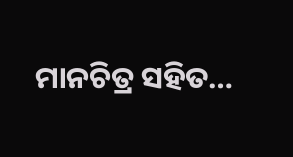ମାନଚିତ୍ର ସହିତ…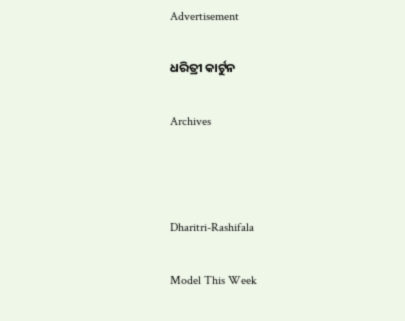Advertisement

ଧରିତ୍ରୀ କାର୍ଟୁନ

Archives



Dharitri-Rashifala

Model This Week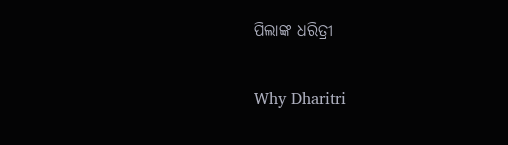ପିଲାଙ୍କ ଧରିତ୍ରୀ

Why Dharitri